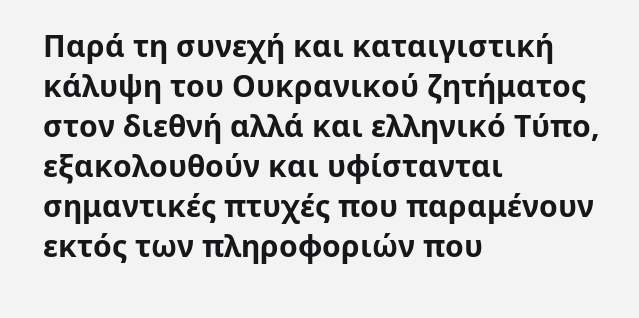Παρά τη συνεχή και καταιγιστική κάλυψη του Ουκρανικού ζητήματος στον διεθνή αλλά και ελληνικό Τύπο, εξακολουθούν και υφίστανται σημαντικές πτυχές που παραμένουν εκτός των πληροφοριών που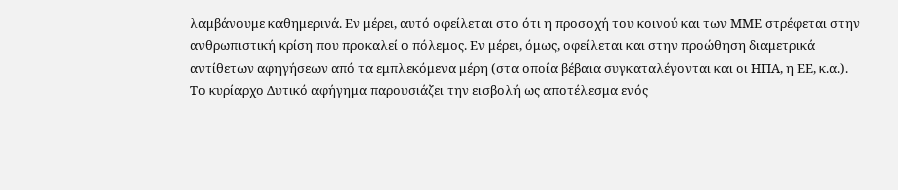λαμβάνουμε καθημερινά. Εν μέρει, αυτό οφείλεται στο ότι η προσοχή του κοινού και των ΜΜΕ στρέφεται στην ανθρωπιστική κρίση που προκαλεί ο πόλεμος. Εν μέρει, όμως, οφείλεται και στην προώθηση διαμετρικά αντίθετων αφηγήσεων από τα εμπλεκόμενα μέρη (στα οποία βέβαια συγκαταλέγονται και οι ΗΠΑ, η ΕΕ, κ.α.).
Το κυρίαρχο Δυτικό αφήγημα παρουσιάζει την εισβολή ως αποτέλεσμα ενός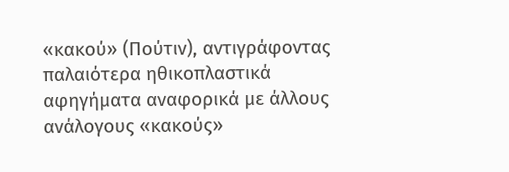«κακού» (Πούτιν), αντιγράφοντας παλαιότερα ηθικοπλαστικά αφηγήματα αναφορικά με άλλους ανάλογους «κακούς»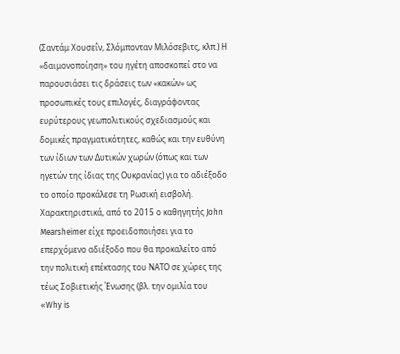(Σαντάμ Χουσεΐν, Σλόμπονταν Μιλόσεβιτς, κλπ.) Η «δαιμονοποίηση» του ηγέτη αποσκοπεί στο να παρουσιάσει τις δράσεις των «κακών» ως προσωπικές τους επιλογές, διαγράφοντας ευρύτερους γεωπολιτικούς σχεδιασμούς και δομικές πραγματικότητες, καθώς και την ευθύνη των ίδιων των Δυτικών χωρών (όπως και των ηγετών της ίδιας της Ουκρανίας) για το αδιέξοδο το οποίο προκάλεσε τη Ρωσική εισβολή. Χαρακτηριστικά, από το 2015 ο καθηγητής John Mearsheimer είχε προειδοποιήσει για το επερχόμενο αδιέξοδο που θα προκαλείτο από την πολιτική επέκτασης του ΝΑΤΟ σε χώρες της τέως Σοβιετικής Ένωσης (βλ. την ομιλία του «Why is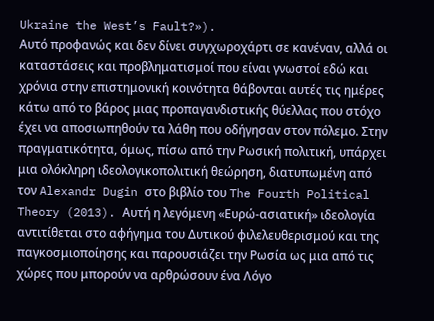Ukraine the West’s Fault?»).
Αυτό προφανώς και δεν δίνει συγχωροχάρτι σε κανέναν, αλλά οι καταστάσεις και προβληματισμοί που είναι γνωστοί εδώ και χρόνια στην επιστημονική κοινότητα θάβονται αυτές τις ημέρες κάτω από το βάρος μιας προπαγανδιστικής θύελλας που στόχο έχει να αποσιωπηθούν τα λάθη που οδήγησαν στον πόλεμο. Στην πραγματικότητα, όμως, πίσω από την Ρωσική πολιτική, υπάρχει μια ολόκληρη ιδεολογικοπολιτική θεώρηση, διατυπωμένη από τον Alexandr Dugin στο βιβλίο του The Fourth Political Theory (2013). Αυτή η λεγόμενη «Ευρώ-ασιατική» ιδεολογία αντιτίθεται στο αφήγημα του Δυτικού φιλελευθερισμού και της παγκοσμιοποίησης και παρουσιάζει την Ρωσία ως μια από τις χώρες που μπορούν να αρθρώσουν ένα Λόγο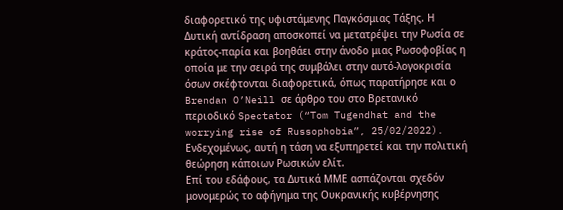διαφορετικό της υφιστάμενης Παγκόσμιας Τάξης. Η Δυτική αντίδραση αποσκοπεί να μετατρέψει την Ρωσία σε κράτος-παρία και βοηθάει στην άνοδο μιας Ρωσοφοβίας η οποία με την σειρά της συμβάλει στην αυτό-λογοκρισία όσων σκέφτονται διαφορετικά, όπως παρατήρησε και ο Brendan O’Neill σε άρθρο του στο Βρετανικό περιοδικό Spectator (“Tom Tugendhat and the worrying rise of Russophobia”, 25/02/2022). Ενδεχομένως, αυτή η τάση να εξυπηρετεί και την πολιτική θεώρηση κάποιων Ρωσικών ελίτ.
Επί του εδάφους, τα Δυτικά ΜΜΕ ασπάζονται σχεδόν μονομερώς το αφήγημα της Ουκρανικής κυβέρνησης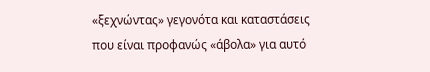«ξεχνώντας» γεγονότα και καταστάσεις που είναι προφανώς «άβολα» για αυτό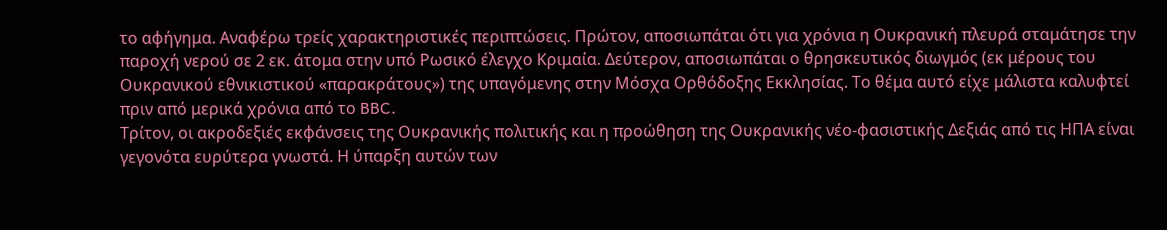το αφήγημα. Αναφέρω τρείς χαρακτηριστικές περιπτώσεις. Πρώτον, αποσιωπάται ότι για χρόνια η Ουκρανική πλευρά σταμάτησε την παροχή νερού σε 2 εκ. άτομα στην υπό Ρωσικό έλεγχο Κριμαία. Δεύτερον, αποσιωπάται ο θρησκευτικός διωγμός (εκ μέρους του Ουκρανικού εθνικιστικού «παρακράτους») της υπαγόμενης στην Μόσχα Ορθόδοξης Εκκλησίας. Το θέμα αυτό είχε μάλιστα καλυφτεί πριν από μερικά χρόνια από το BBC.
Τρίτον, οι ακροδεξιές εκφάνσεις της Ουκρανικής πολιτικής και η προώθηση της Ουκρανικής νέο-φασιστικής Δεξιάς από τις ΗΠΑ είναι γεγονότα ευρύτερα γνωστά. Η ύπαρξη αυτών των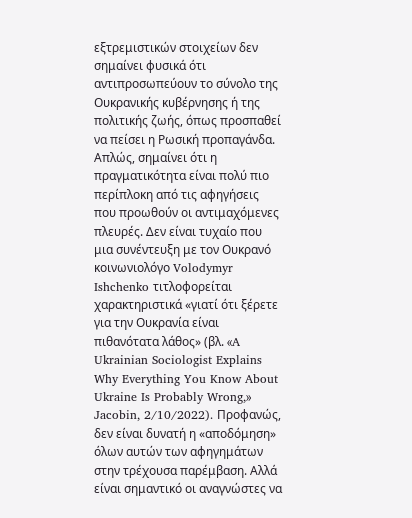εξτρεμιστικών στοιχείων δεν σημαίνει φυσικά ότι αντιπροσωπεύουν το σύνολο της Ουκρανικής κυβέρνησης ή της πολιτικής ζωής, όπως προσπαθεί να πείσει η Ρωσική προπαγάνδα. Απλώς, σημαίνει ότι η πραγματικότητα είναι πολύ πιο περίπλοκη από τις αφηγήσεις που προωθούν οι αντιμαχόμενες πλευρές. Δεν είναι τυχαίο που μια συνέντευξη με τον Ουκρανό κοινωνιολόγο Volodymyr Ishchenko τιτλοφορείται χαρακτηριστικά «γιατί ότι ξέρετε για την Ουκρανία είναι πιθανότατα λάθος» (βλ. «A Ukrainian Sociologist Explains Why Everything You Know About Ukraine Is Probably Wrong,» Jacobin, 2/10/2022). Προφανώς, δεν είναι δυνατή η «αποδόμηση» όλων αυτών των αφηγημάτων στην τρέχουσα παρέμβαση. Αλλά είναι σημαντικό οι αναγνώστες να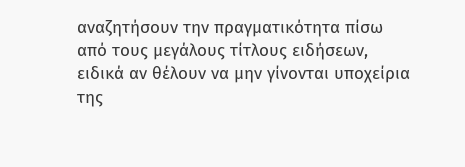αναζητήσουν την πραγματικότητα πίσω από τους μεγάλους τίτλους ειδήσεων, ειδικά αν θέλουν να μην γίνονται υποχείρια της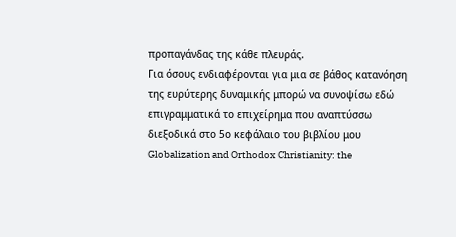προπαγάνδας της κάθε πλευράς.
Για όσους ενδιαφέρονται για μια σε βάθος κατανόηση της ευρύτερης δυναμικής μπορώ να συνοψίσω εδώ επιγραμματικά το επιχείρημα που αναπτύσσω διεξοδικά στο 5ο κεφάλαιο του βιβλίου μου Globalization and Orthodox Christianity: the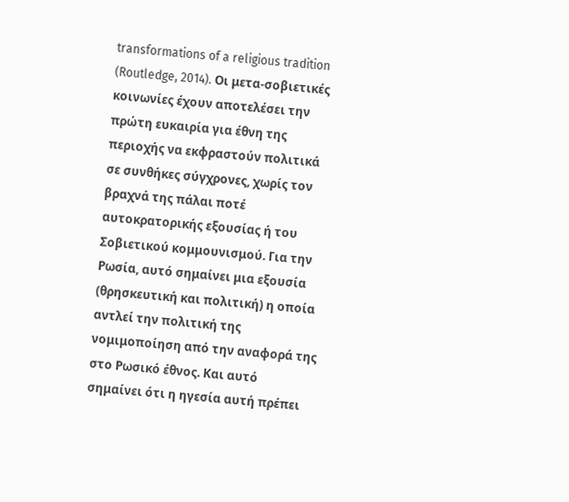transformations of a religious tradition (Routledge, 2014). Οι μετα-σοβιετικές κοινωνίες έχουν αποτελέσει την πρώτη ευκαιρία για έθνη της περιοχής να εκφραστούν πολιτικά σε συνθήκες σύγχρονες, χωρίς τον βραχνά της πάλαι ποτέ αυτοκρατορικής εξουσίας ή του Σοβιετικού κομμουνισμού. Για την Ρωσία, αυτό σημαίνει μια εξουσία (θρησκευτική και πολιτική) η οποία αντλεί την πολιτική της νομιμοποίηση από την αναφορά της στο Ρωσικό έθνος. Και αυτό σημαίνει ότι η ηγεσία αυτή πρέπει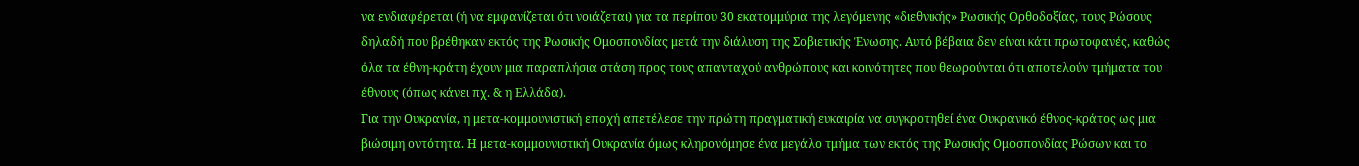να ενδιαφέρεται (ή να εμφανίζεται ότι νοιάζεται) για τα περίπου 30 εκατομμύρια της λεγόμενης «διεθνικής» Ρωσικής Ορθοδοξίας, τους Ρώσους δηλαδή που βρέθηκαν εκτός της Ρωσικής Ομοσπονδίας μετά την διάλυση της Σοβιετικής Ένωσης. Αυτό βέβαια δεν είναι κάτι πρωτοφανές, καθώς όλα τα έθνη-κράτη έχουν μια παραπλήσια στάση προς τους απανταχού ανθρώπους και κοινότητες που θεωρούνται ότι αποτελούν τμήματα του έθνους (όπως κάνει πχ. & η Ελλάδα).
Για την Ουκρανία, η μετα-κομμουνιστική εποχή απετέλεσε την πρώτη πραγματική ευκαιρία να συγκροτηθεί ένα Ουκρανικό έθνος-κράτος ως μια βιώσιμη οντότητα. Η μετα-κομμουνιστική Ουκρανία όμως κληρονόμησε ένα μεγάλο τμήμα των εκτός της Ρωσικής Ομοσπονδίας Ρώσων και το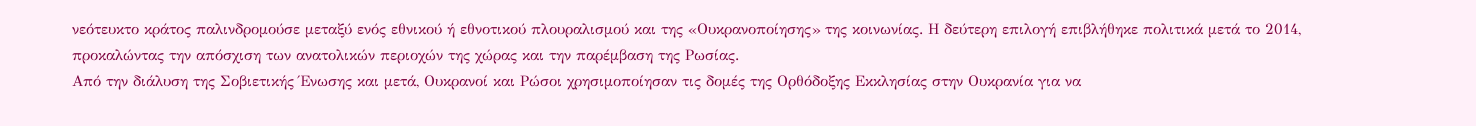νεότευκτο κράτος παλινδρομούσε μεταξύ ενός εθνικού ή εθνοτικού πλουραλισμού και της «Ουκρανοποίησης» της κοινωνίας. Η δεύτερη επιλογή επιβλήθηκε πολιτικά μετά το 2014, προκαλώντας την απόσχιση των ανατολικών περιοχών της χώρας και την παρέμβαση της Ρωσίας.
Από την διάλυση της Σοβιετικής Ένωσης και μετά, Ουκρανοί και Ρώσοι χρησιμοποίησαν τις δομές της Ορθόδοξης Εκκλησίας στην Ουκρανία για να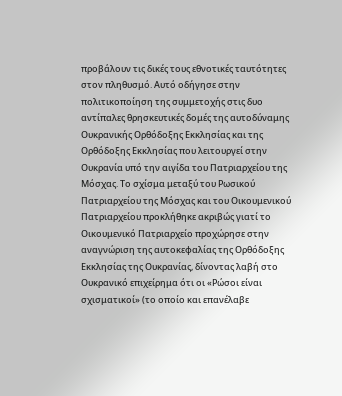προβάλουν τις δικές τους εθνοτικές ταυτότητες στον πληθυσμό. Αυτό οδήγησε στην πολιτικοποίηση της συμμετοχής στις δυο αντίπαλες θρησκευτικές δομές της αυτοδύναμης Ουκρανικής Ορθόδοξης Εκκλησίας και της Ορθόδοξης Εκκλησίας που λειτουργεί στην Ουκρανία υπό την αιγίδα του Πατριαρχείου της Μόσχας. Το σχίσμα μεταξύ του Ρωσικού Πατριαρχείου της Μόσχας και του Οικουμενικού Πατριαρχείου προκλήθηκε ακριβώς γιατί το Οικουμενικό Πατριαρχείο προχώρησε στην αναγνώριση της αυτοκεφαλίας της Ορθόδοξης Εκκλησίας της Ουκρανίας, δίνοντας λαβή στο Ουκρανικό επιχείρημα ότι οι «Ρώσοι είναι σχισματικοί» (το οποίο και επανέλαβε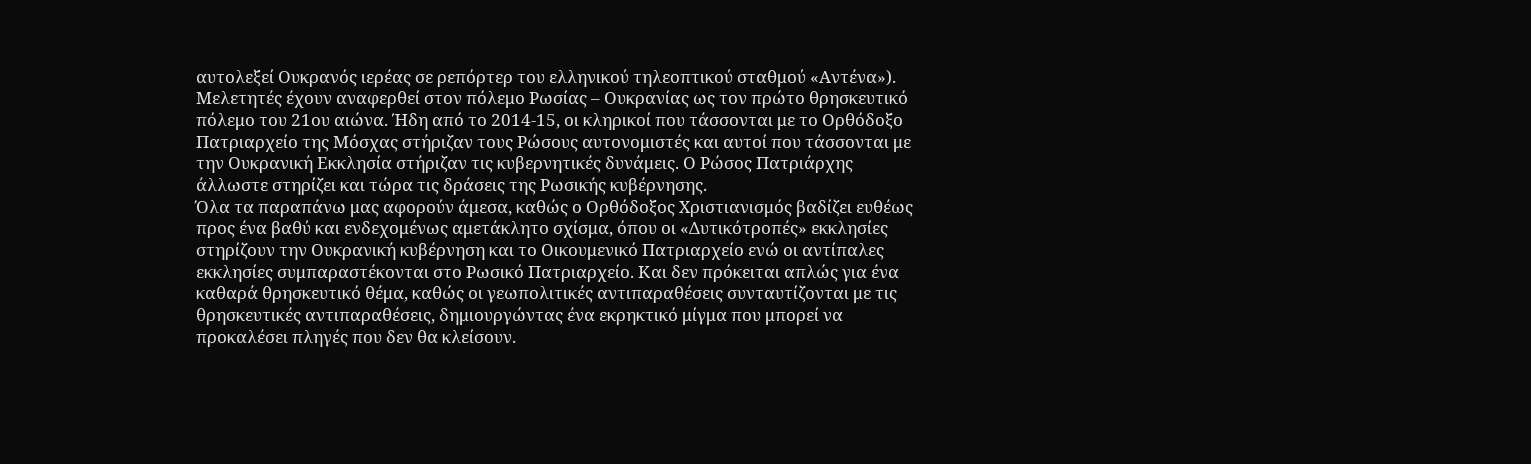αυτολεξεί Ουκρανός ιερέας σε ρεπόρτερ του ελληνικού τηλεοπτικού σταθμού «Αντένα»).
Μελετητές έχουν αναφερθεί στον πόλεμο Ρωσίας – Ουκρανίας ως τον πρώτο θρησκευτικό πόλεμο του 21ου αιώνα. Ήδη από το 2014-15, οι κληρικοί που τάσσονται με το Ορθόδοξο Πατριαρχείο της Μόσχας στήριζαν τους Ρώσους αυτονομιστές και αυτοί που τάσσονται με την Ουκρανική Εκκλησία στήριζαν τις κυβερνητικές δυνάμεις. Ο Ρώσος Πατριάρχης άλλωστε στηρίζει και τώρα τις δράσεις της Ρωσικής κυβέρνησης.
Όλα τα παραπάνω μας αφορούν άμεσα, καθώς ο Ορθόδοξος Χριστιανισμός βαδίζει ευθέως προς ένα βαθύ και ενδεχομένως αμετάκλητο σχίσμα, όπου οι «Δυτικότροπές» εκκλησίες στηρίζουν την Ουκρανική κυβέρνηση και το Οικουμενικό Πατριαρχείο ενώ οι αντίπαλες εκκλησίες συμπαραστέκονται στο Ρωσικό Πατριαρχείο. Και δεν πρόκειται απλώς για ένα καθαρά θρησκευτικό θέμα, καθώς οι γεωπολιτικές αντιπαραθέσεις συνταυτίζονται με τις θρησκευτικές αντιπαραθέσεις, δημιουργώντας ένα εκρηκτικό μίγμα που μπορεί να προκαλέσει πληγές που δεν θα κλείσουν.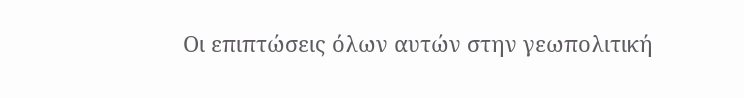Οι επιπτώσεις όλων αυτών στην γεωπολιτική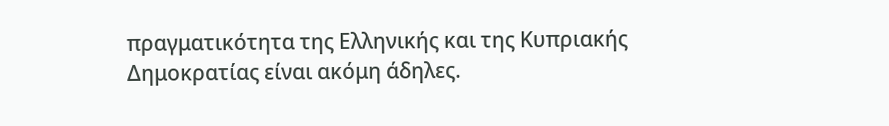πραγματικότητα της Ελληνικής και της Κυπριακής Δημοκρατίας είναι ακόμη άδηλες.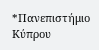*Πανεπιστήμιο Κύπρου